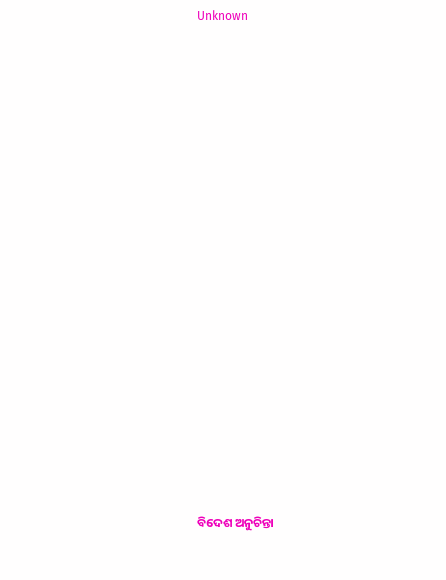Unknown



















ବିଦେଶ ଅନୁଚିନ୍ତା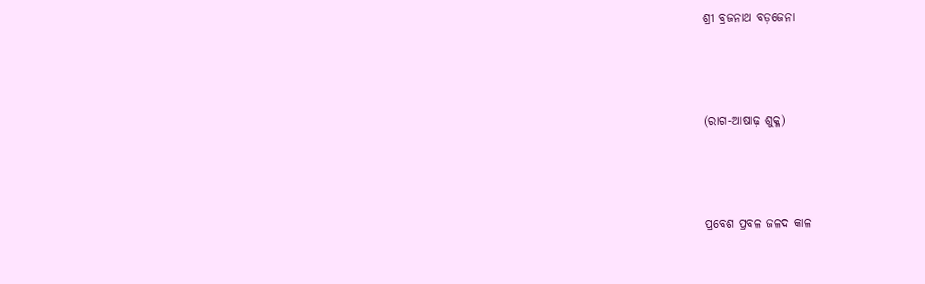ଶ୍ରୀ ବ୍ରଜନାଥ ବଡ଼ଜେନା



(ରାଗ-ଆଷାଢ଼ ଶୁକ୍ଳ)



ପ୍ରବେଶ ପ୍ରବଳ ଜଳଦ କାଳ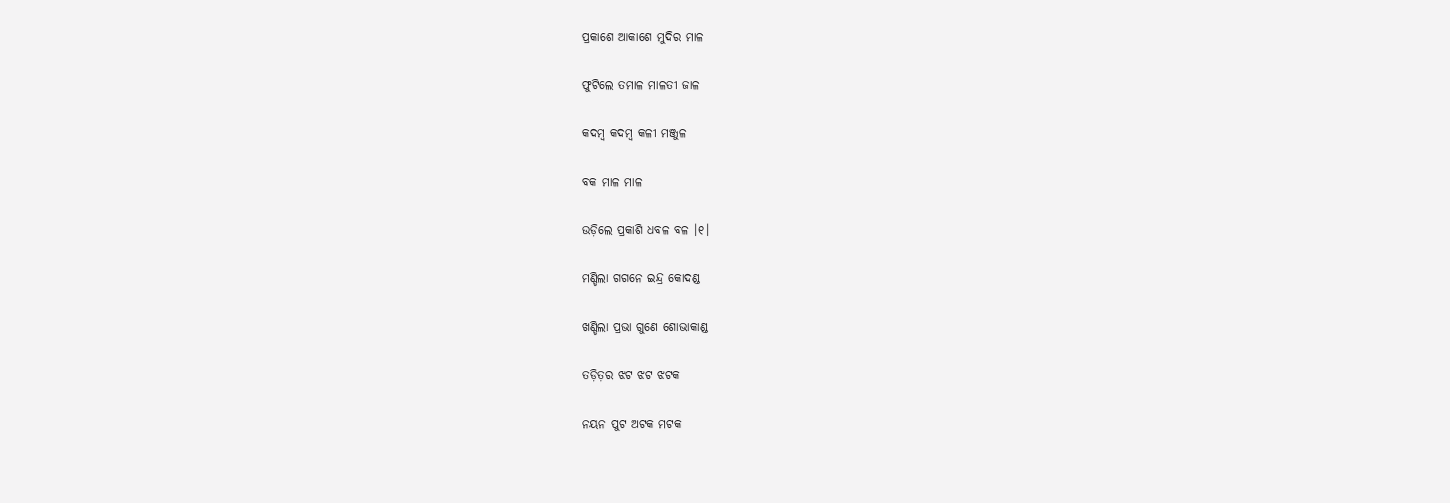ପ୍ରକାଶେ ଆକାଶେ ମୁଦିର ମାଳ

ଫୁଟିଲେ ତମାଳ ମାଳତୀ ଜାଳ

କଦମ୍ବ କଦମ୍ବ କଳୀ ମଞ୍ଜୁଳ

ବକ ମାଳ ମାଳ

ଉଡ଼ିଲେ ପ୍ରକାଶି ଧବଳ ବଳ ।୧।

ମଣ୍ଡିଲା ଗଗନେ ଇନ୍ଦ୍ର କୋଦଣ୍ଡ

ଖଣ୍ଡିଲା ପ୍ରଭା ଗୁଣେ ଶୋଭାକାଣ୍ଡ

ତଡ଼ିତ଼ର ଝଟ ଝଟ ଝଟକ

ନୟନ ପୁଟ ଅଟକ ମଟକ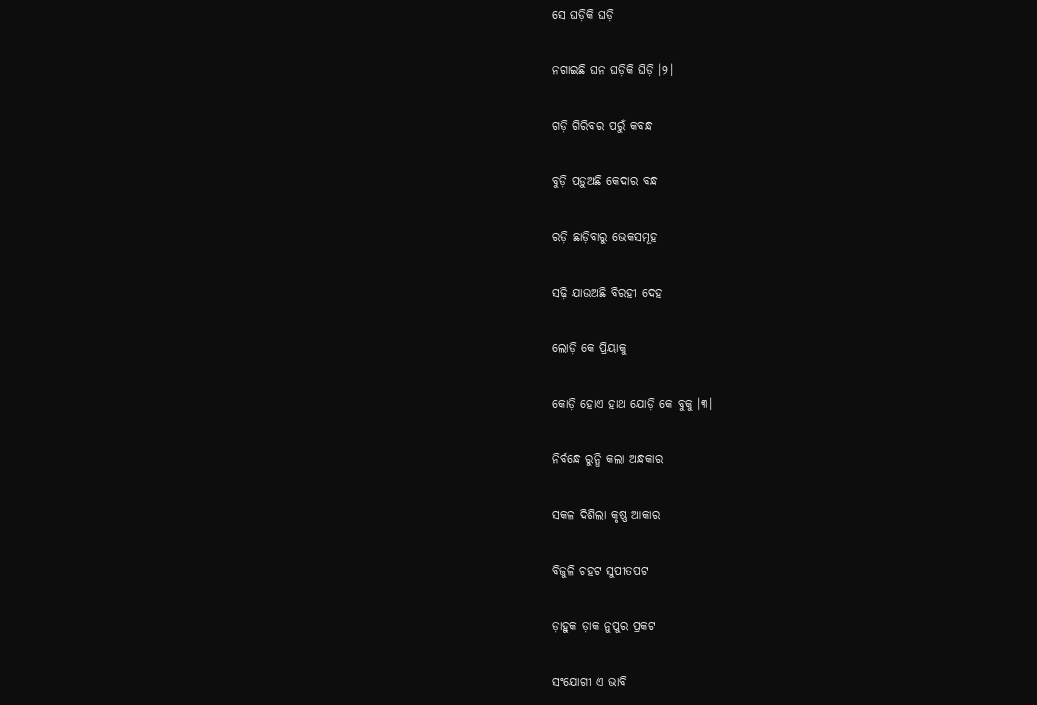ସେ ଘଡ଼ିକି ଘଡ଼ି

ନଗାଇଛି ଘନ ଘଡ଼ିକି ଘିଡ଼ି ।୨।

ଗଡ଼ି ଗିରିବର ପରୁଁ କବନ୍ଧ

ବୁଡ଼ି ପଡ଼ୁଅଛି କେଦାର ବନ୍ଧ

ରଡ଼ି ଛାଡ଼ିବାରୁ ଭେକସମୂହ

ସଢ଼ି ଯାଉଅଛି ବିରହୀ ଦେହ

ଲୋଡ଼ି କେ ପ୍ରିୟାକୁ

କୋଡ଼ି ହୋଏ ହାଥ ଯୋଡ଼ି କେ ବୁକୁ ।୩।

ନିର୍ବନ୍ଧେ ରୁନ୍ଧି କଲା ଅନ୍ଧକାର

ସକଳ ଦିଶିଲା କୃଷ୍ଣ ଆକାର

ବିଜୁଳି ଚହଟ ସୁପୀତପଟ

ଡ଼ାହୁକ ଡ଼ାକ ନୁପୁର ପ୍ରକଟ

ସଂଯୋଗୀ ଏ ଭାବି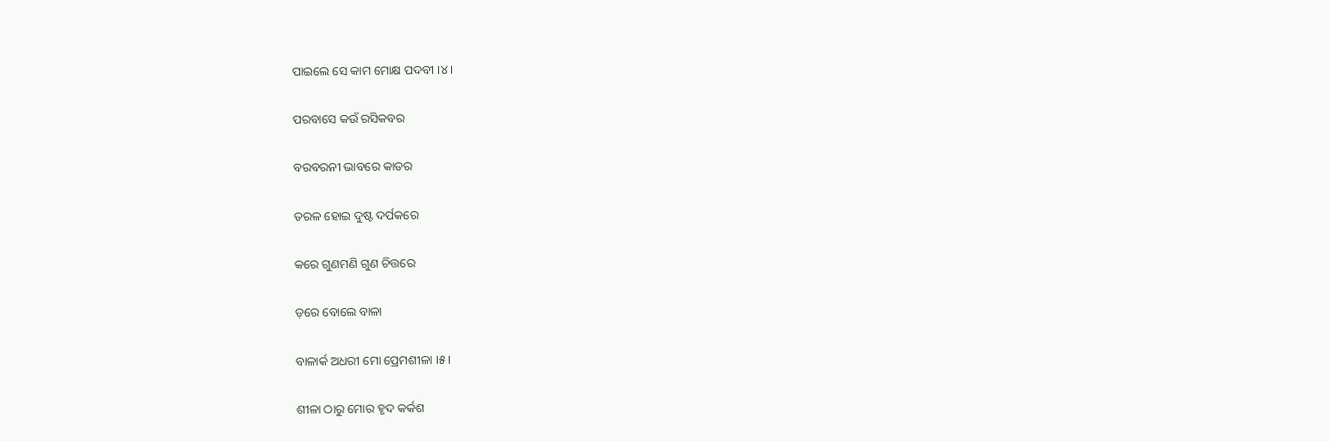ପାଇଲେ ସେ କାମ ମୋକ୍ଷ ପଦବୀ ।୪।

ପରବାସେ କଉଁ ରସିକବର

ବରବରନୀ ଭାବରେ କାତର

ତରଳ ହୋଇ ଦୁଷ୍ଟ ଦର୍ପକରେ

କରେ ଗୁଣମଣି ଗୁଣ ଚିତ୍ତରେ

ଡ଼ରେ ବୋଲେ ବାଳା

ବାଳାର୍କ ଅଧରୀ ମୋ ପ୍ରେମଶୀଳା ।୫।

ଶୀଳା ଠାରୁ ମୋର ହୃଦ କର୍କଶ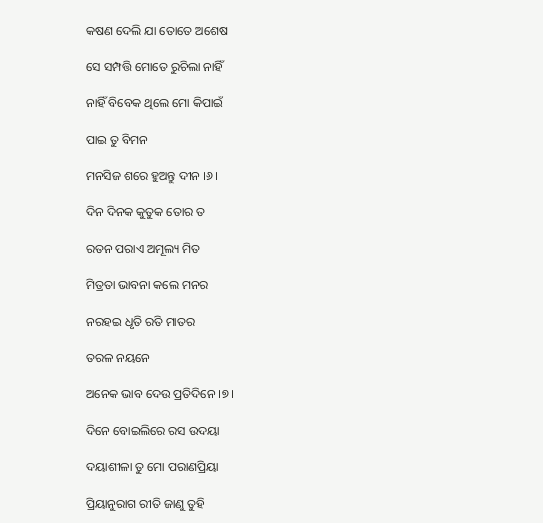କଷଣ ଦେଲି ଯା ତୋତେ ଅଶେଷ

ସେ ସମ୍ପତ୍ତି ମୋତେ ରୁଚିଲା ନାହିଁ

ନାହିଁ ବିବେକ ଥିଲେ ମୋ କିପାଇଁ

ପାଇ ତୁ ବିମନ

ମନସିଜ ଶରେ ହୁଅନ୍ତୁ ଦୀନ ।୬।

ଦିନ ଦିନକ କୁତୁକ ତୋର ତ

ରତନ ପରାଏ ଅମୂଲ୍ୟ ମିତ

ମିତ୍ରତା ଭାବନା କଲେ ମନର

ନରହଇ ଧୃତି ରତି ମାତର

ତରଳ ନୟନେ

ଅନେକ ଭାବ ଦେଉ ପ୍ରତିଦିନେ ।୭।

ଦିନେ ବୋଇଲିରେ ରସ ଉଦୟା

ଦୟାଶୀଳା ତୁ ମୋ ପରାଣପ୍ରିୟା

ପ୍ରିୟାନୁରାଗ ରୀତି ଜାଣୁ ତୁହି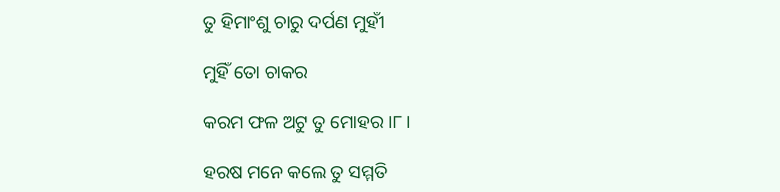ତୁ ହିମାଂଶୁ ଚାରୁ ଦର୍ପଣ ମୁହୀଁ

ମୁହିଁ ତୋ ଚାକର

କରମ ଫଳ ଅଟୁ ତୁ ମୋହର ।୮।

ହରଷ ମନେ କଲେ ତୁ ସମ୍ମତି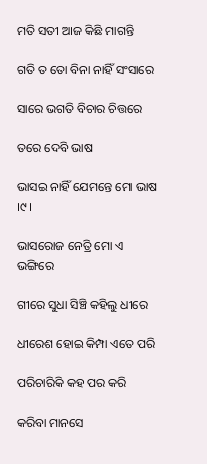ମତି ସତୀ ଆଜ କିଛି ମାଗନ୍ତି

ଗତି ତ ତୋ ବିନା ନାହିଁ ସଂସାରେ

ସାରେ ଭଗତି ବିଚାର ଚିତ୍ତରେ

ତରେ ଦେବି ଭାଷ

ଭାସଇ ନାହିଁ ଯେମନ୍ତେ ମୋ ଭାଷ ।୯।

ଭାସରୋଜ ନେତ୍ରି ମୋ ଏ ଭଙ୍ଗିରେ

ଗୀରେ ସୁଧା ସିଞ୍ଚି କହିଲୁ ଧୀରେ

ଧୀରେଶ ହୋଇ କିମ୍ପା ଏତେ ପରି

ପରିଚାରିକି କହ ପର କରି

କରିବା ମାନସେ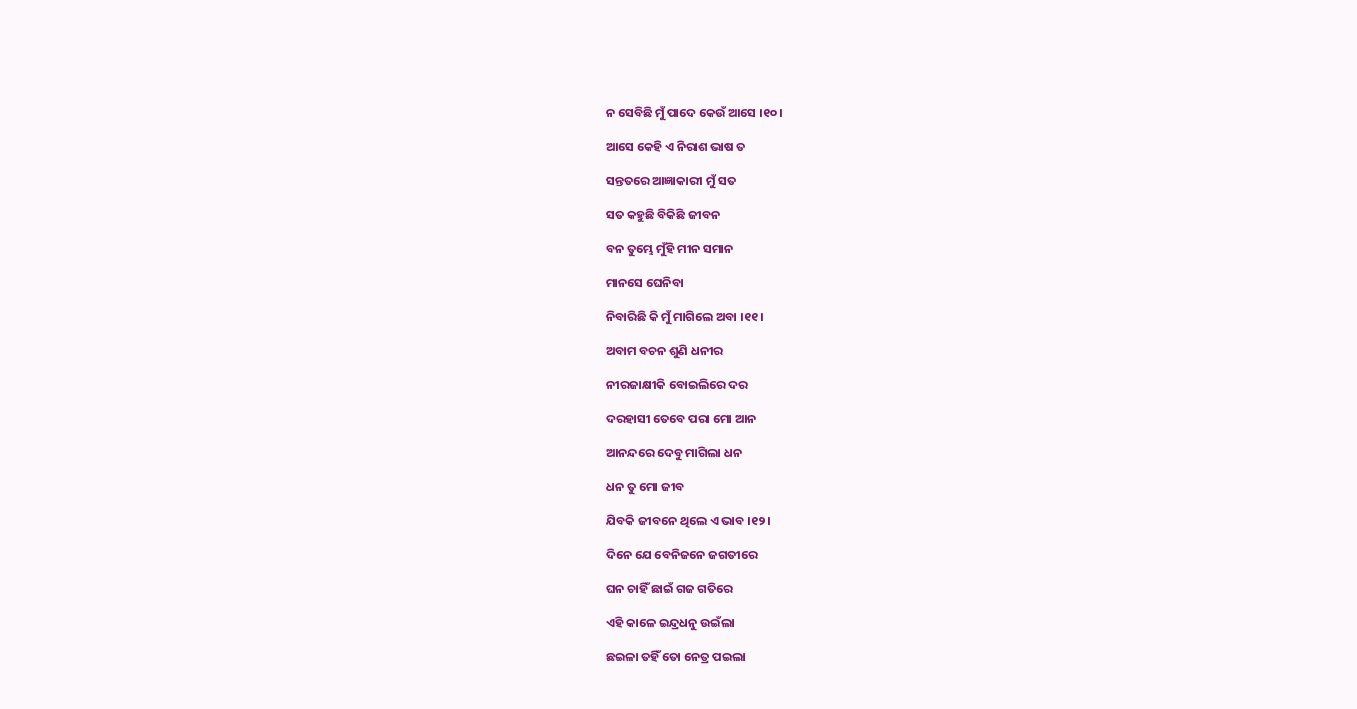ନ ସେବିଛି ମୁଁ ପାଦେ କେଉଁ ଆସେ ।୧୦।

ଆସେ କେହି ଏ ନିରାଶ ଭାଷ ତ

ସନ୍ତତରେ ଆଜ୍ଞାକାରୀ ମୁଁ ସତ

ସତ କହୁଛି ବିକିଛି ଜୀବନ

ବନ ତୁମ୍ଭେ ମୁଁହି ମୀନ ସମାନ

ମାନସେ ଘେନିବା

ନିବାରିଛି କି ମୁଁ ମାଗିଲେ ଅବା ।୧୧।

ଅବାମ ବଚନ ଶୁଣି ଧନୀର

ନୀରଜାକ୍ଷୀକି ବୋଇଲିରେ ଦର

ଦରହାସୀ ତେବେ ପରା ମୋ ଆନ

ଆନନ୍ଦରେ ଦେବୁ ମାଗିଲା ଧନ

ଧନ ତୁ ମୋ ଜୀବ

ଯିବକି ଜୀବନେ ଥିଲେ ଏ ଭାବ ।୧୨।

ଦିନେ ଯେ ବେନିଜନେ ଜଗତୀରେ

ଘନ ଚାହିଁ ଛାଇଁ ଗଜ ଗତିରେ

ଏହି କାଳେ ଇନ୍ଦ୍ରଧନୁ ଉଇଁଲା

ଛଇଳା ତହିଁ ତୋ ନେତ୍ର ପଇଲା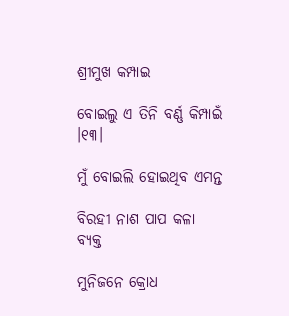ଶ୍ରୀମୁଖ କମ୍ପାଇ

ବୋଇଲୁ ଏ ତିନି ବର୍ଣ୍ଣ କିମ୍ପାଇଁ ।୧୩।

ମୁଁ ବୋଇଲି ହୋଇଥିବ ଏମନ୍ତ

ବିରହୀ ନାଶ ପାପ କଳା ବ୍ୟକ୍ତ

ମୁନିଜନେ କ୍ରୋଧ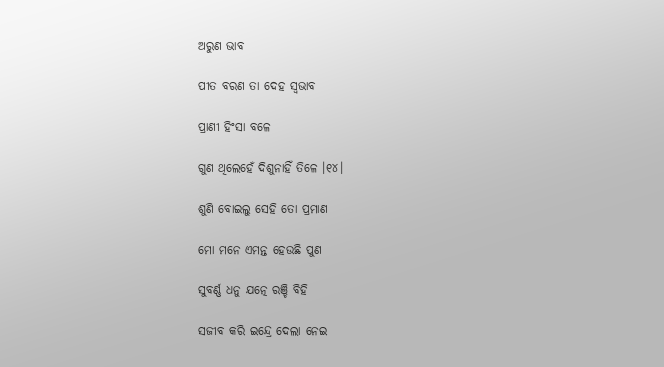ଅରୁଣ ଭାବ

ପୀତ ବରଣ ତା ଦେହ ସ୍ୱଭାବ

ପ୍ରାଣୀ ହିଂସା ବଳେ

ଗୁଣ ଥିଲେହେଁ ଦିଶୁନାହିଁ ତିଳେ ।୧୪।

ଶୁଣି ବୋଇଲୁ ସେହି ତୋ ପ୍ରମାଣ

ମୋ ମନେ ଏମନ୍ତ ହେଉଛି ପୁଣ

ସୁବର୍ଣ୍ଣ ଧନୁ ଯତ୍ନେ ରଞ୍ଚି ବିହି

ସଜୀବ କରି ଇନ୍ଦ୍ରେ ଦେଲା ନେଇ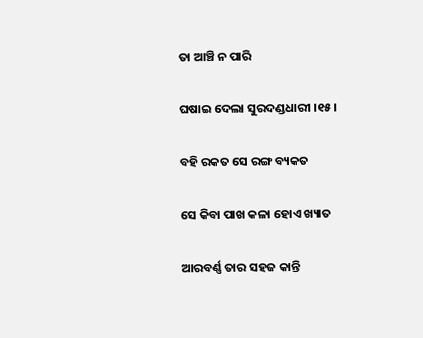ତା ଆଞ୍ଚି ନ ପାରି

ଘଷାଇ ଦେଲା ସୁରଦଣ୍ଡଧାରୀ ।୧୫।

ବହି ରକତ ସେ ରଙ୍ଗ ବ୍ୟକତ

ସେ କିବା ପାଖ କଳା ହୋଏ ଖ୍ୟାତ

ଆରବର୍ଣ୍ଣ ତାର ସହଜ କାନ୍ତି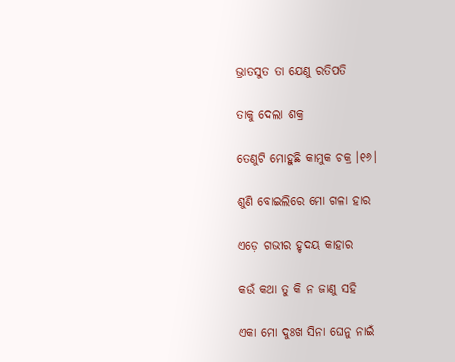ଭ୍ରାତସୁତ ତା ଯେଣୁ ରତିପତି

ତାକୁ ଦେଲା ଶକ୍ର

ତେଣୁଟି ମୋହୁଛି କାମୁକ ଚକ୍ର ।୧୬।

ଶୁଣି ବୋଇଲିରେ ମୋ ଗଳା ହାର

ଏଡ଼େ ଗଭୀର ହୃଦୟ କାହାର

କଉଁ କଥା ତୁ କି ନ ଜାଣୁ ସହି

ଏକା ମୋ ଦୁଃଖ ସିନା ଘେନୁ ନାଇଁ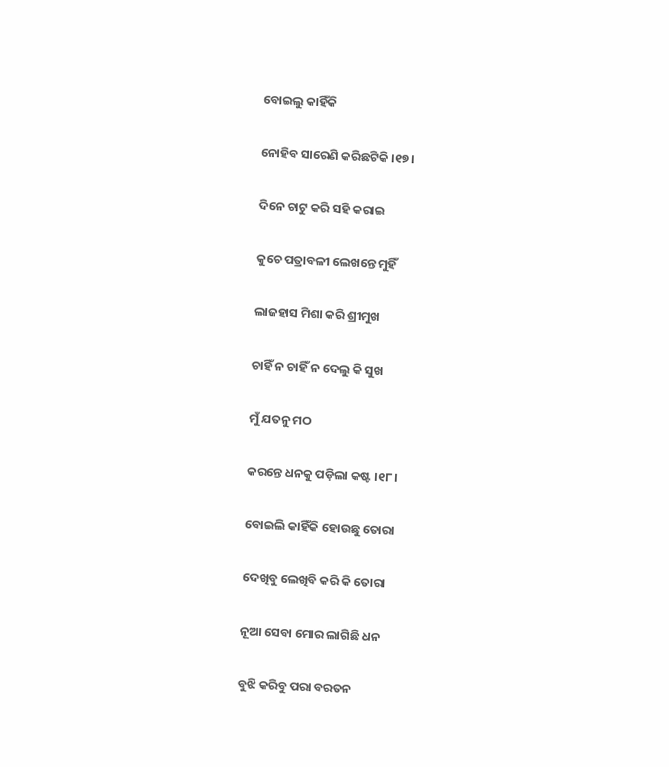ବୋଇଲୁ କାହିଁକି

ନୋହିବ ସାରେଣି କରିଛଟିକି ।୧୭।

ଦିନେ ଚାଟୁ କରି ସହି କରାଇ

କୁଚେ ପତ୍ରାବଳୀ ଲେଖନ୍ତେ ମୁହିଁ

ଲାଜହାସ ମିଶା କରି ଶ୍ରୀମୁଖ

ଚାହିଁ ନ ଚାହିଁ ନ ଦେଲୁ କି ସୁଖ

ମୁଁ ଯତନୁ ମଠ

କରନ୍ତେ ଧନକୁ ପଡ଼ିଲା କଷ୍ଟ ।୧୮।

ବୋଇଲି କାହିଁକି ହୋଉଛୁ ତୋରା

ଦେଖିବୁ ଲେଖିବି କରି କି ତୋରା

ନୂଆ ସେବା ମୋର ଲାଗିଛି ଧନ

ବୁଝି କରିବୁ ପରା ବରତନ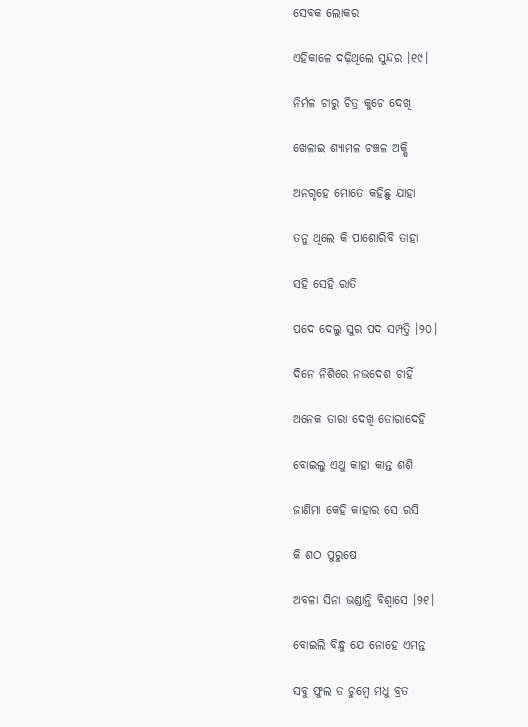ସେବକ ଲୋକର

ଏହିକାଳେ ଦଢ଼ିଥିଲେ ସୁନ୍ଦର ।୧୯।

ନିର୍ମଳ ଚାରୁ ଚିତ୍ର କୁଚେ ଦେଖି

ଖେଳାଇ ଶ୍ୟାମଳ ଚଞ୍ଚଳ ଅକ୍ଷି

ଅନଗୃହେ ମୋତେ କହିଛୁ ଯାହା

ତନୁ ଥିଲେ କି ପାଶୋରିବି ତାହା

ସହି ସେହି ରାତି

ପଦେ ଦେଲୁ ସୁର ପଦ ସମ୍ପତ୍ତି ।୨୦।

ଦିନେ ନିଶିରେ ନଭଦେଶ ଚାହିଁ

ଅନେକ ତାରା ଦେଖି ତୋରାଦେହି

ବୋଇଲୁ ଏଥୁ କାହା କାନ୍ତ ଶଶି

ଜାଣିମା କେହି କାହାର ସେ ରସି

କି ଶଠ ପୁରୁଷେ

ଅବଳା ସିନା ଭଣ୍ଡାନ୍ତି ବିଶ୍ୱାସେ ।୨୧।

ବୋଇଲି ବିନ୍ଧୁ ଯେ ନୋହେ ଏମନ୍ତ

ସବୁ ଫୁଲ ତ ଚୁମ୍ବେ ମଧୁ ବ୍ରତ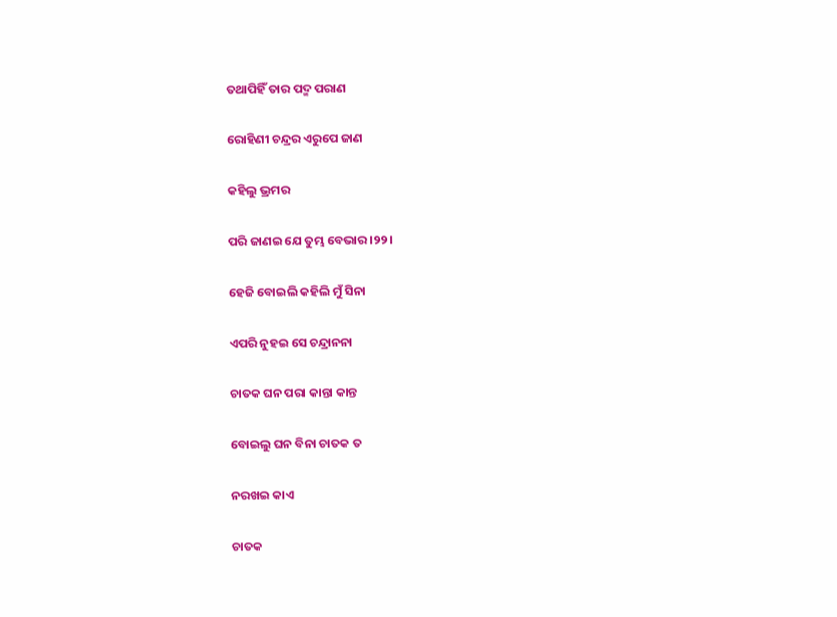ତଥାପିହିଁ ତାର ପଦ୍ମ ପରାଣ

ରୋହିଣୀ ଚନ୍ଦ୍ରର ଏରୁପେ ଜାଣ

କହିଲୁ ଭ୍ରମର

ପରି ଜାଣଇ ଯେ ତୁମ୍ଭ ବେଭାର ।୨୨।

ହେଜି ବୋଇଲି କହିଲି ମୁଁ ସିନା

ଏପରି ନୁହଇ ସେ ଚନ୍ଦ୍ରାନନା

ଚାତକ ଘନ ପରା କାନ୍ତା କାନ୍ତ

ବୋଇଲୁ ଘନ ବିନା ଚାତକ ତ

ନରଖଇ କାଏ

ଚାତକ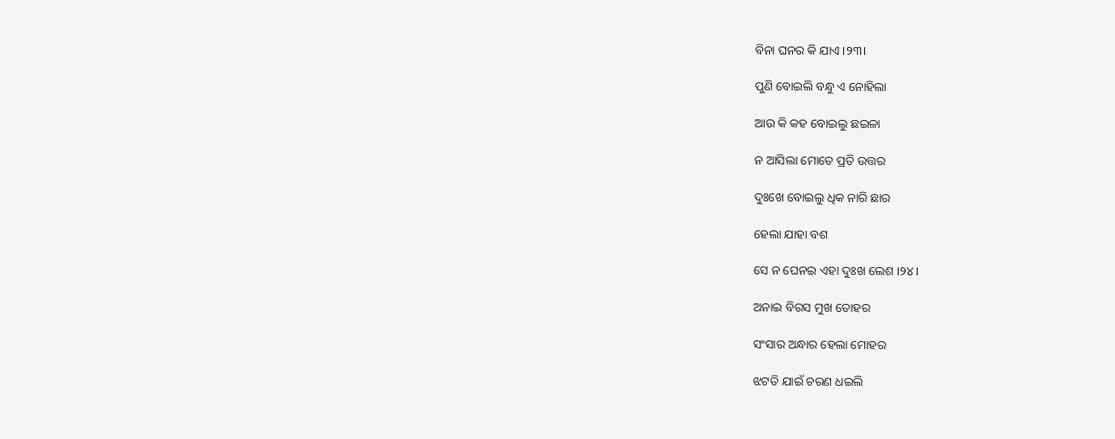ବିନା ଘନର କି ଯାଏ ।୨୩।

ପୁଣି ବୋଇଲି ବନ୍ଧୁ ଏ ନୋହିଲା

ଆଉ କି କହ ବୋଇଲୁ ଛଇଳା

ନ ଆସିଲା ମୋତେ ପ୍ରତି ଉତ୍ତର

ଦୁଃଖେ ବୋଇଲୁ ଧିକ ନାରି ଛାର

ହେଲା ଯାହା ବଶ

ସେ ନ ଘେନଇ ଏହା ଦୁଃଖ ଲେଶ ।୨୪।

ଅନାଇ ବିରସ ମୁଖ ତୋହର

ସଂସାର ଅନ୍ଧାର ହେଲା ମୋହର

ଝଟତି ଯାଇଁ ଚରଣ ଧଇଲି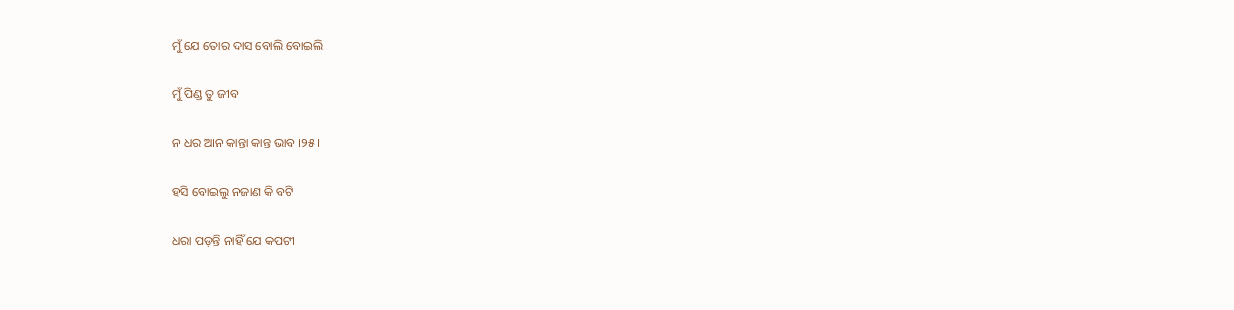ମୁଁ ଯେ ତୋର ଦାସ ବୋଲି ବୋଇଲି

ମୁଁ ପିଣ୍ଡ ତୁ ଜୀବ

ନ ଧର ଆନ କାନ୍ତା କାନ୍ତ ଭାବ ।୨୫।

ହସି ବୋଇଲୁ ନଜାଣ କି ବଟି

ଧରା ପଡ଼ନ୍ତି ନାହିଁ ଯେ କପଟୀ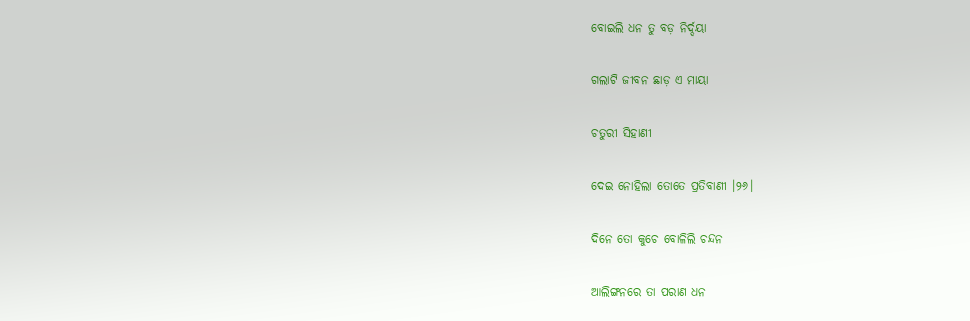ବୋଇଲି ଧନ ତୁ ବଡ଼ ନିର୍ଦ୍ଦୟା

ଗଲାଟି ଜୀବନ ଛାଡ଼ ଏ ମାୟା

ଚତୁରୀ ସିହାଣୀ

ଦେଇ ନୋହିଲା ତୋତେ ପ୍ରତିବାଣୀ ।୨୬।

ଦିନେ ତୋ କୁଚେ ବୋଳିଲି ଚନ୍ଦନ

ଆଲିଙ୍ଗନରେ ତା ପରାଣ ଧନ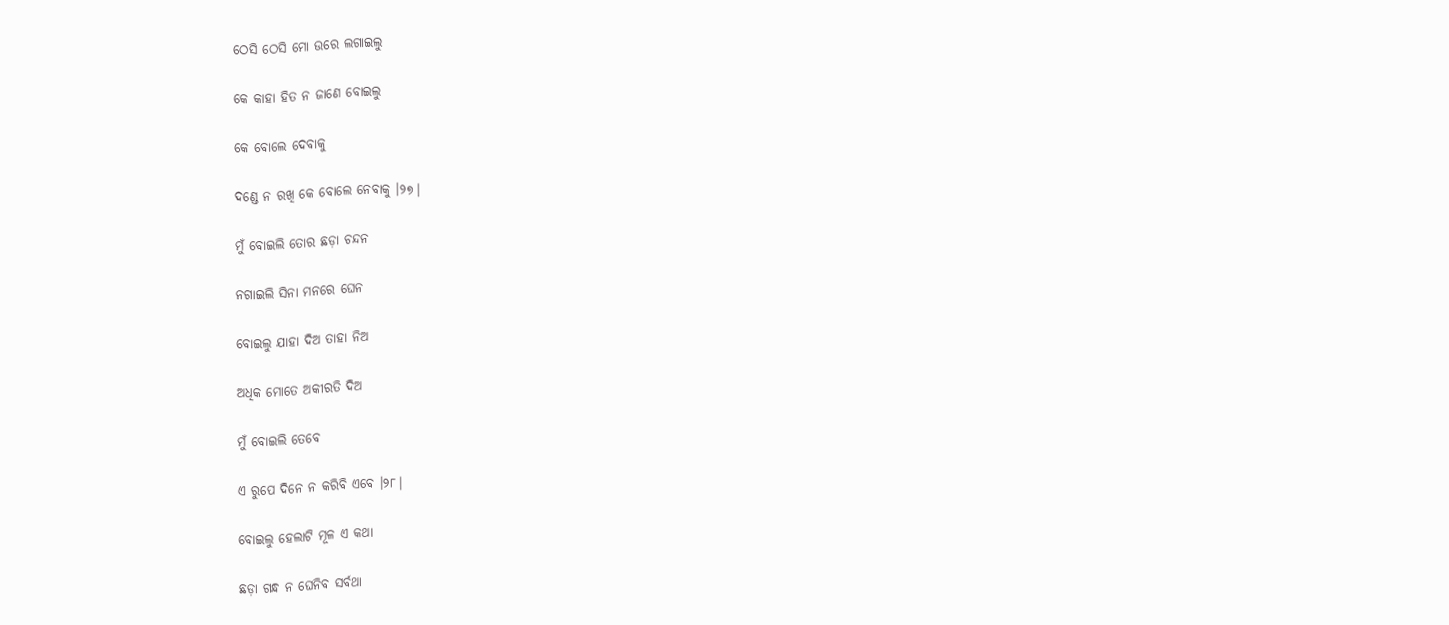ଠେସି ଠେସି ମୋ ଉରେ ଲଗାଇଲୁ

କେ କାହା ହିତ ନ ଜାଣେ ବୋଇଲୁ

କେ ବୋଲେ ଦେବାକୁ

ଦଣ୍ଡେ ନ ରଖି କେ ବୋଲେ ନେବାକୁ ।୨୭।

ମୁଁ ବୋଇଲି ତୋର ଛଡ଼ା ଚନ୍ଦନ

ନଗାଇଲି ସିନା ମନରେ ଘେନ

ବୋଇଲୁ ଯାହା ଦିଅ ତାହା ନିଅ

ଅଧିକ ମୋତେ ଅକୀରତି ଦିଅ

ମୁଁ ବୋଇଲି ତେବେ

ଏ ରୁପେ ଦିନେ ନ କରିବି ଏବେ ।୨୮।

ବୋଇଲୁ ହେଲାଟି ମୂଳ ଏ କଥା

ଛଡ଼ା ଗନ୍ଧ ନ ଘେନିବ ସର୍ବଥା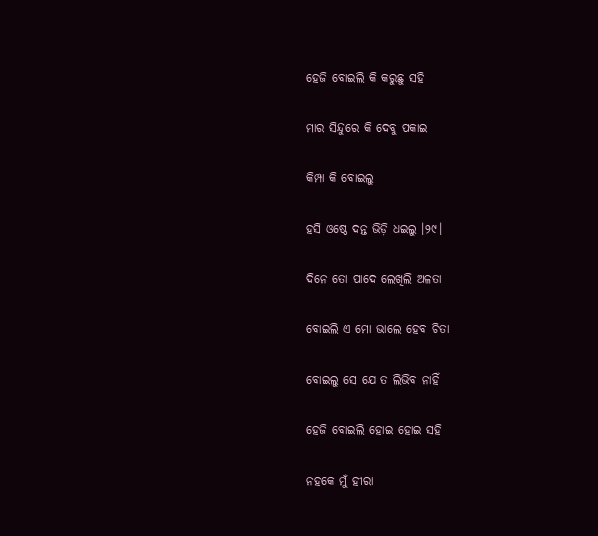ହେଜି ବୋଇଲି କି କରୁଛୁ ସହି

ମାର ସିନ୍ଦୁରେ କି ଦେବୁ ପକାଇ

କିମ୍ପା କି ବୋଇଲୁ

ହସି ଓଷ୍ଠେ ଦନ୍ତ ଭିଡ଼ି ଧଇଲୁ ।୨୯।

ଦିନେ ତୋ ପାଦେ ଲେଖିଲି ଅଳତା

ବୋଇଲି ଏ ମୋ ଭାଲେ ହେବ ଚିତା

ବୋଇଲୁ ସେ ଯେ ତ ଲିଭିବ ନାହିଁ

ହେଜି ବୋଇଲି ହୋଇ ହୋଇ ସହି

ନହକେ ମୁଁ ହୀରା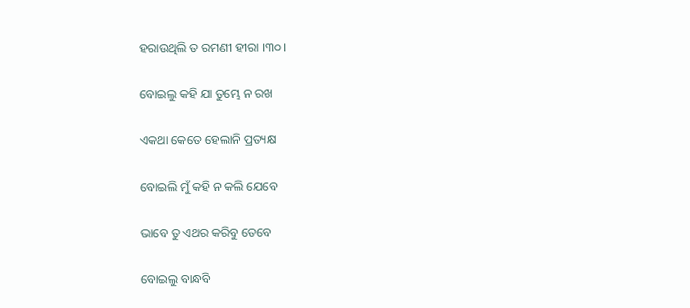ହରାଉଥିଲି ତ ରମଣୀ ହୀରା ।୩୦।

ବୋଇଲୁ କହି ଯା ତୁମ୍ଭେ ନ ରଖ

ଏକଥା କେତେ ହେଲାନି ପ୍ରତ୍ୟକ୍ଷ

ବୋଇଲି ମୁଁ କହି ନ କଲି ଯେବେ

ଭାବେ ତୁ ଏଥର କରିବୁ ତେବେ

ବୋଇଲୁ ବାନ୍ଧବି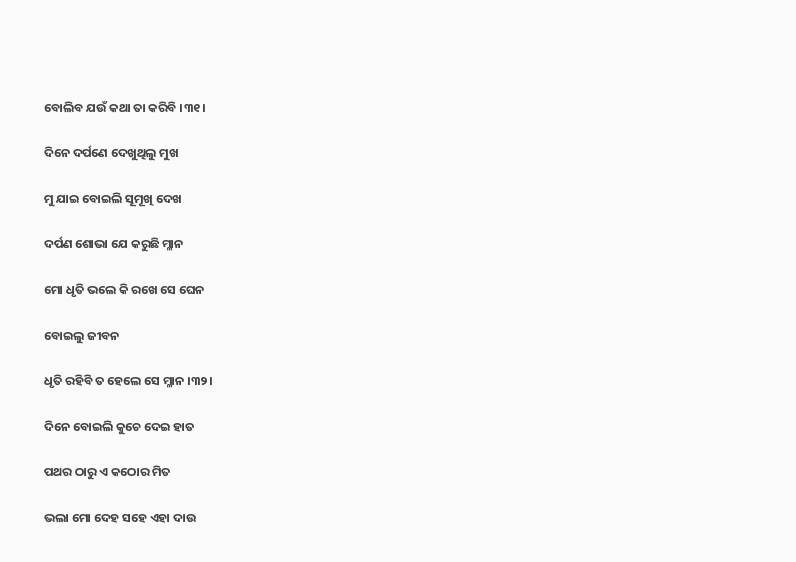ବୋଲିବ ଯଉଁ କଥା ତା କରିବି ।୩୧।

ଦିନେ ଦର୍ପଣେ ଦେଖୁଥିଲୁ ମୁଖ

ମୁ ଯାଇ ବୋଇଲି ସୂମୂଖି ଦେଖ

ଦର୍ପଣ ଶୋଭା ଯେ କରୁଛି ମ୍ଳାନ

ମୋ ଧୃତି ଭଲେ କି ରଖେ ସେ ଘେନ

ବୋଇଲୁ ଜୀବନ

ଧୃତି ରହିବି ତ ହେଲେ ସେ ମ୍ଳାନ ।୩୨।

ଦିନେ ବୋଇଲି କୁଚେ ଦେଇ ହାତ

ପଥର ଠାରୁ ଏ କଠୋର ମିତ

ଭଲା ମୋ ଦେହ ସହେ ଏହା ଦାଉ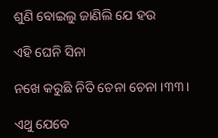ଶୁଣି ବୋଇଲୁ ଜାଣିଲି ଯେ ହଉ

ଏହି ଘେନି ସିନା

ନଖେ କରୁଛି ନିତି ଚେନା ଚେନା ।୩୩।

ଏଥୁ ଯେବେ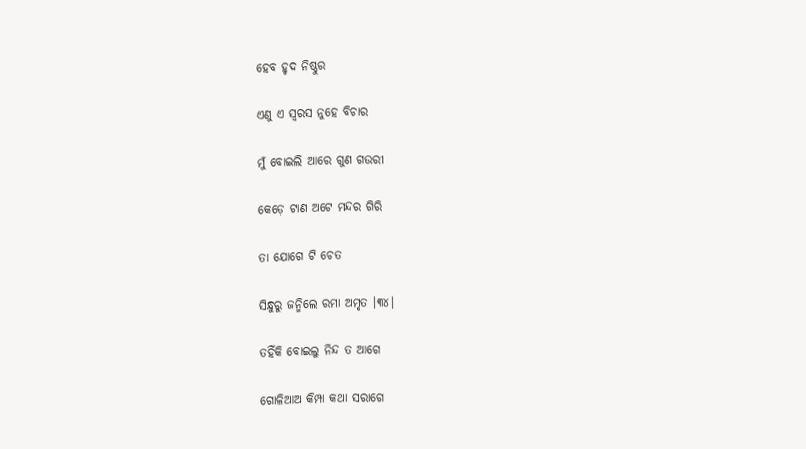ହେବ ହୃଦ ନିଷ୍ଠୁର

ଏଣୁ ଏ ସ୍ୱରସ ନୁହେ ବିଚାର

ମୁଁ ବୋଇଲି ଆରେ ଗୁଣ ଗଉରୀ

କେଡ଼େ ଟାଣ ଅଟେ ମନ୍ଦର ଗିରି

ତା ଯୋଗେ ଟି ଚେତ

ସିନ୍ଧୁରୁ ଜନ୍ମିଲେ ରମା ଅମୃତ ।୩୪।

ତହିଁକି ବୋଇଲୁ ନିନ୍ଦ ତ ଆଗେ

ଗୋଳିଆଅ କିମ୍ପା କଥା ସରାଗେ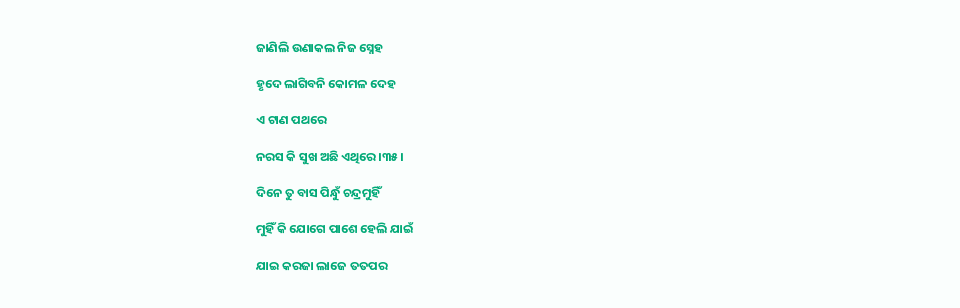ଜାଣିଲି ଉଣାକଲ ନିଜ ସ୍ନେହ

ହୃଦେ ଲାଗିବନି କୋମଳ ଦେହ

ଏ ଟାଣ ପଥରେ

ନରସ କି ସୁଖ ଅଛି ଏଥିରେ ।୩୫।

ଦିନେ ତୁ ବାସ ପିନ୍ଧୁଁ ଚନ୍ଦ୍ରମୁହିଁ

ମୁହିଁ କି ଯୋଗେ ପାଶେ ହେଲି ଯାଇଁ

ଯାଇ କରଜା ଲାଜେ ତତପର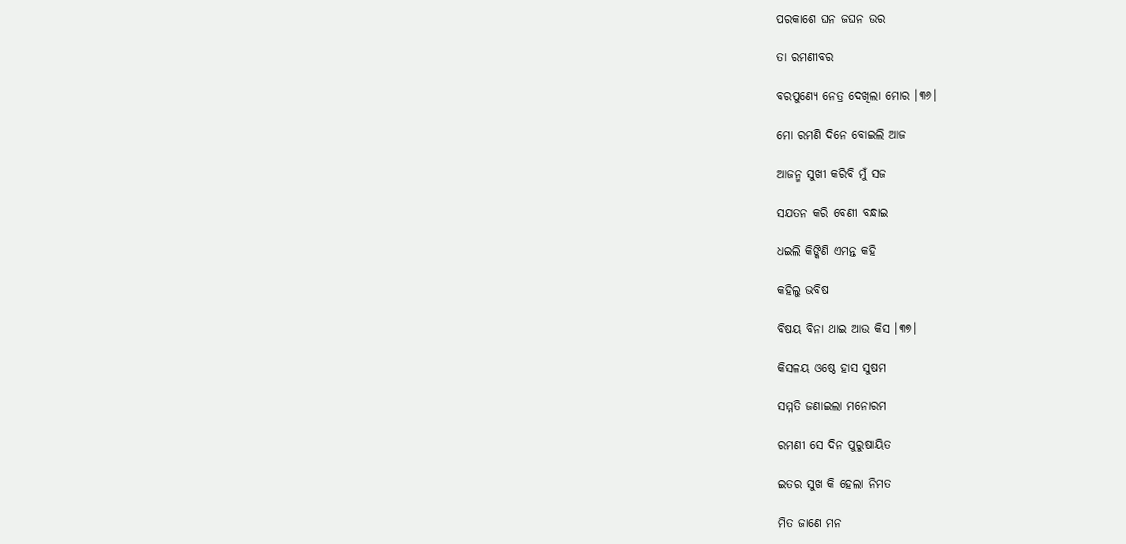ପରକାଶେ ଘନ ଜଘନ ଉର

ତା ରମଣୀବର

ବରପୁଣ୍ୟେ ନେତ୍ର ଦେଖିଲା ମୋର ।୩୬।

ମୋ ରମଣି ଦିନେ ବୋଇଲି ଆଜ

ଆଜନ୍ମ ସୁଖୀ କରିବି ମୁଁ ସଜ

ସଯତନ କରି ବେଣୀ ବନ୍ଧାଇ

ଧଇଲି କିଙ୍କିଣି ଏମନ୍ତ କହି

କହିଲୁ ଭବିଷ

ବିଷୟ ବିନା ଥାଇ ଆଉ କିସ ।୩୭।

କିସଳୟ ଓଷ୍ଠେ ହାସ ସୁଷମ

ସମ୍ମତି ଜଣାଇଲା ମନୋରମ

ରମଣୀ ସେ ଦିନ ପୁରୁଷାୟିତ

ଇତର ସୁଖ କି ହେଲା ନିମତ

ମିତ ଜାଣେ ମନ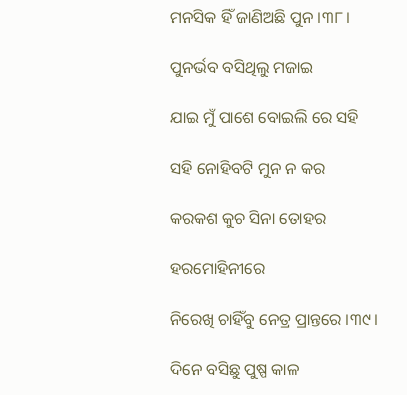ମନସିକ ହିଁ ଜାଣିଅଛି ପୁନ ।୩୮।

ପୁନର୍ଭବ ବସିଥିଲୁ ମଜାଇ

ଯାଇ ମୁଁ ପାଶେ ବୋଇଲି ରେ ସହି

ସହି ନୋହିବଟି ମୁନ ନ କର

କରକଶ କୁଚ ସିନା ତୋହର

ହରମୋହିନୀରେ

ନିରେଖି ଚାହିଁବୁ ନେତ୍ର ପ୍ରାନ୍ତରେ ।୩୯।

ଦିନେ ବସିଛୁ ପୁଷ୍ପ କାଳ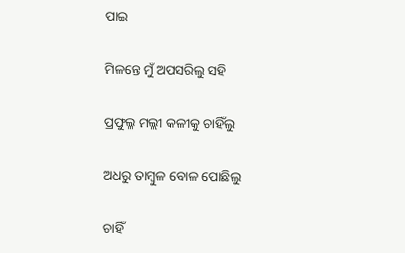ପାଇ

ମିଳନ୍ତେ ମୁଁ ଅପସରିଲୁ ସହି

ପ୍ରଫୁଲ୍ଳ ମଲ୍ଲୀ କଳୀକୁ ଚାହିଁଲୁ

ଅଧରୁ ତାମ୍ବୁଳ ବୋଳ ପୋଛିଲୁ

ଚାହିଁ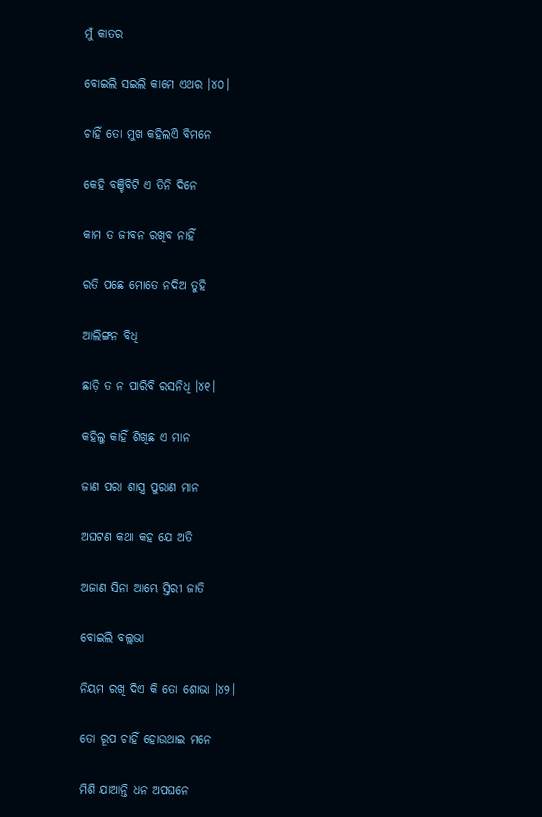ମୁଁ କାତର

ବୋଇଲି ସଇଲି କାମେ ଏଥର ।୪୦।

ଚାହିଁ ତୋ ମୁଖ କହିଲଏି ବିମନେ

କେହି ବଞ୍ଚିବିଟି ଏ ତିନି ଦିନେ

କାମ ତ ଜୀବନ ରଖିବ ନାହିଁ

ରତି ପଛେ ମୋତେ ନଦିଅ ତୁହି

ଆଲିଙ୍ଗନ ବିଧି

ଛାଡ଼ି ତ ନ ପାରିବି ରସନିଧି ।୪୧।

କହିଲୁ କାହିଁ ଶିଖିଛ ଏ ମାନ

ଜାଣ ପରା ଶାସ୍ତ୍ର ପୁରାଣ ମାନ

ଅଘଟଣ କଥା କହ ଯେ ଅତି

ଅଜାଣ ସିନା ଆମ୍ଭେ ସ୍ତିରୀ ଜାତି

ବୋଇଲି ବଲ୍ଲଭା

ନିୟମ ରଖି ଦିଏ କି ତୋ ଶୋଭା ।୪୨।

ତୋ ରୂପ ଚାହିଁ ହୋଉଥାଇ ମନେ

ମିଶି ଯାଆନ୍ତି ଧନ ଅପଘନେ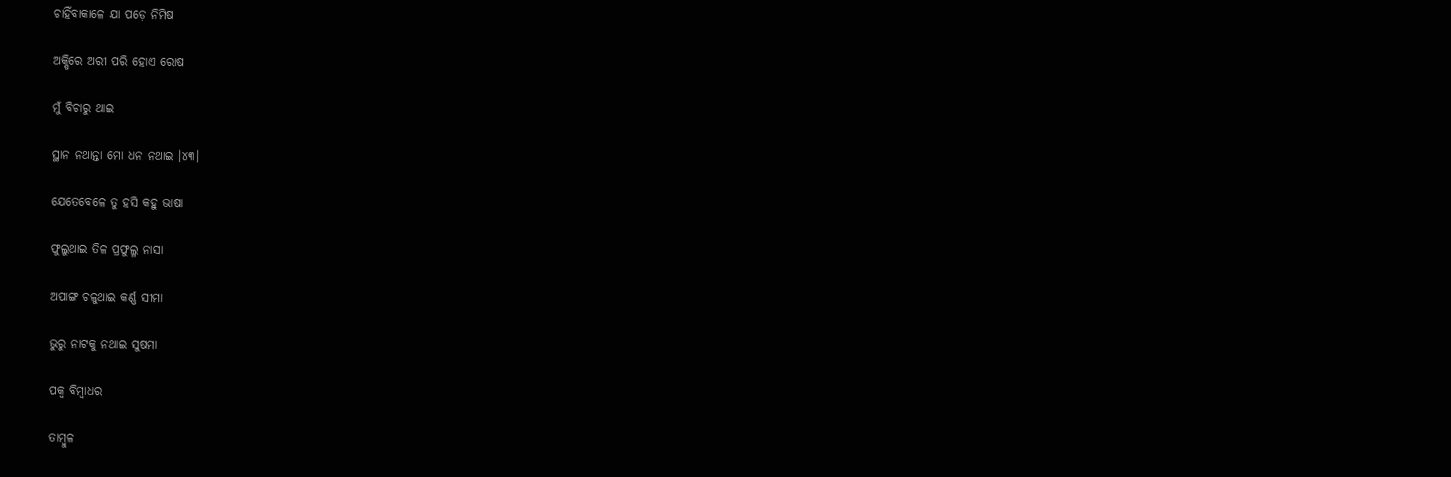ଚାହିଁବାକାଳେ ଯା ପଡ଼େ ନିମିଷ

ଅକ୍ଷିରେ ଅରୀ ପରି ହୋଏ ରୋଷ

ମୁଁ ବିଚାରୁ ଥାଇ

ସ୍ଥାନ ନଥାନ୍ତା ମୋ ଧନ ନଥାଇ ।୪୩।

ଯେତେବେଳେ ତୁ ହସି କହୁ ଭାଷା

ଫୁଲୁଥାଇ ତିଳ ପ୍ରଫୁଲ୍ଳ ନାସା

ଅପାଙ୍ଗ ଚଳୁଥାଇ କର୍ଣ୍ଣ ସୀମା

ଭୁରୁ ନାଟକୁ ନଥାଇ ସୁଷମା

ପକ୍ୱ ବିମ୍ବାଧର

ତାମ୍ବୁଳ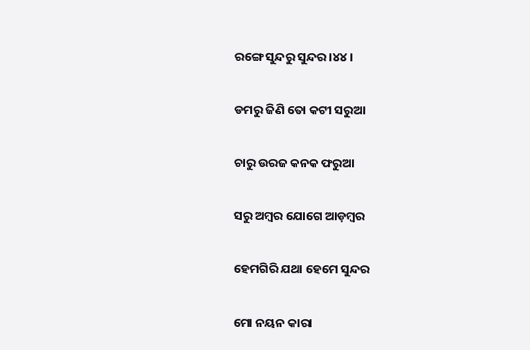ରଙ୍ଗେ ସୁନ୍ଦରୁ ସୁନ୍ଦର ।୪୪।

ଡମରୁ ଜିଣି ତୋ କଟୀ ସରୁଆ

ଚାରୁ ଉରଜ କନକ ଫରୁଆ

ସରୁ ଅମ୍ବର ଯୋଗେ ଆଡ଼ମ୍ବର

ହେମଗିରି ଯଥା ହେମେ ସୁନ୍ଦର

ମୋ ନୟନ କାରା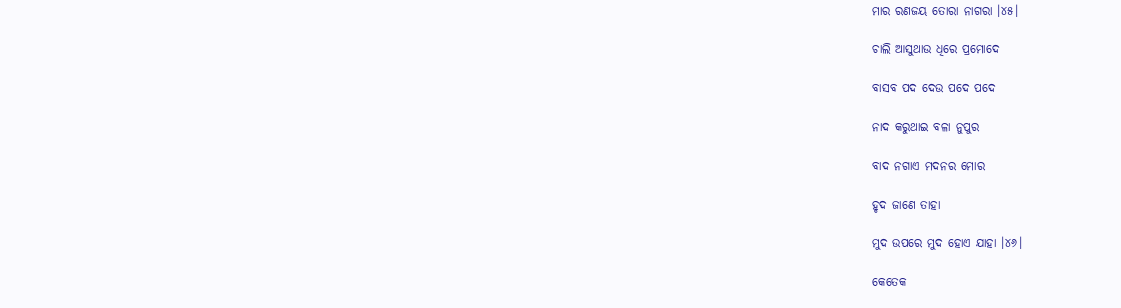ମାର ରଣଜୟ ତୋରା ନାଗରା ।୪୫।

ଚାଲି ଆସୁଥାଉ ଧିରେ ପ୍ରମୋଦେ

ବାସବ ପଦ ଦେଉ ପଦେ ପଦେ

ନାଦ କରୁଥାଇ ବଳା ନୁପୁର

ବାଦ ନଗାଏ ମଦନର ମୋର

ହୃଦ ଜାଣେ ତାହା

ମୁଦ ଉପରେ ମୁଦ ହୋଏ ଯାହା ।୪୬।

କେତେକ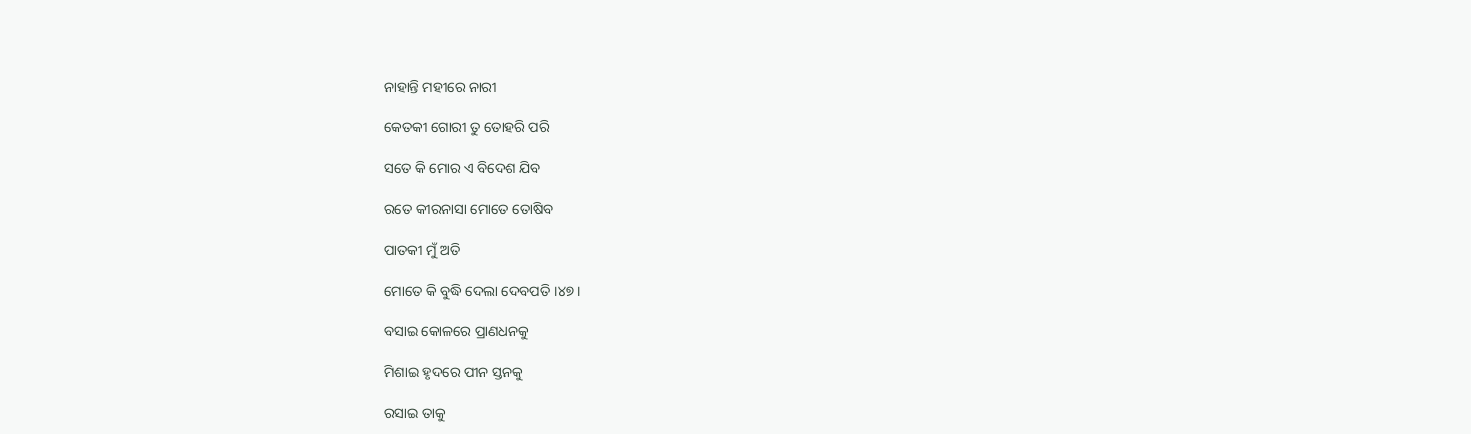ନାହାନ୍ତି ମହୀରେ ନାରୀ

କେତକୀ ଗୋରୀ ତୁ ତୋହରି ପରି

ସତେ କି ମୋର ଏ ବିଦେଶ ଯିବ

ରତେ କୀରନାସା ମୋତେ ତୋଷିବ

ପାତକୀ ମୁଁ ଅତି

ମୋତେ କି ବୁଦ୍ଧି ଦେଲା ଦେବପତି ।୪୭।

ବସାଇ କୋଳରେ ପ୍ରାଣଧନକୁ

ମିଶାଇ ହୃଦରେ ପୀନ ସ୍ତନକୁ

ରସାଇ ତାକୁ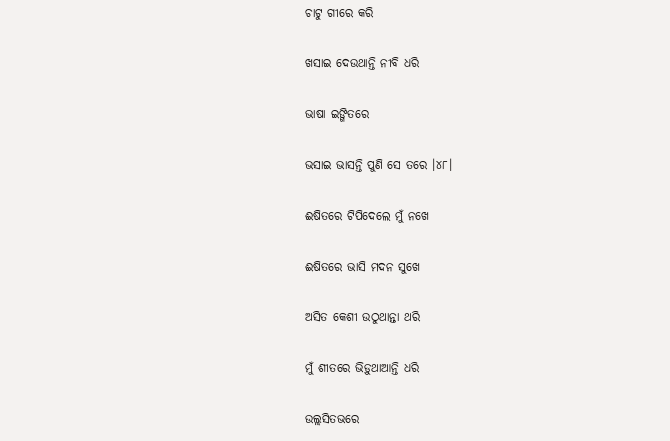ଚାଟୁ ଗୀରେ କରି

ଖସାଇ ଦେଉଥାନ୍ତି ନୀବି ଧରି

ଭାଷା ଇଙ୍ଗିତରେ

ଭସାଇ ଭାସନ୍ତି ପୁଣି ସେ ତରେ ।୪୮।

ଈଷିତରେ ଟିପିଦେଲେ ମୁଁ ନଖେ

ଈଷିତରେ ଭାସି ମଦନ ସୁଖେ

ଅସିତ କେଶୀ ଉଠୁଥାନ୍ତା ଥରି

ମୁଁ ଶୀତରେ ଭିଡ଼ୁଥାଆନ୍ତି ଧରି

ଉଲ୍ଲସିତଭରେ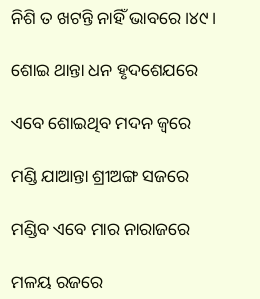ନିଶି ତ ଖଟନ୍ତି ନାହିଁ ଭାବରେ ।୪୯।

ଶୋଇ ଥାନ୍ତା ଧନ ହୃଦଶେଯରେ

ଏବେ ଶୋଇଥିବ ମଦନ ଜ୍ଵରେ

ମଣ୍ଡି ଯାଆନ୍ତା ଶ୍ରୀଅଙ୍ଗ ସଜରେ

ମଣ୍ଡିବ ଏବେ ମାର ନାରାଜରେ

ମଳୟ ରଜରେ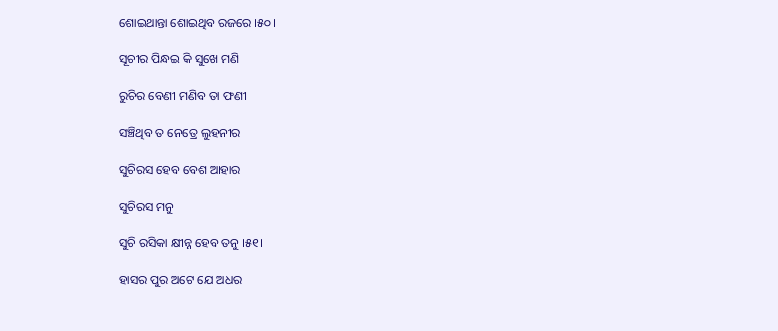ଶୋଇଥାନ୍ତା ଶୋଇଥିବ ରଜରେ ।୫୦।

ସୂଚୀର ପିନ୍ଧଇ କି ସୁଖେ ମଣି

ରୁଚିର ବେଣୀ ମଣିବ ତା ଫଣୀ

ସଞ୍ଚିଥିବ ତ ନେତ୍ରେ ଲୁହନୀର

ସୁଚିରସ ହେବ ବେଶ ଆହାର

ସୁଚିରସ ମନୁ

ସୁଚି ରସିକା କ୍ଷୀନ୍ନ ହେବ ତନୁ ।୫୧।

ହାସର ପୁର ଅଟେ ଯେ ଅଧର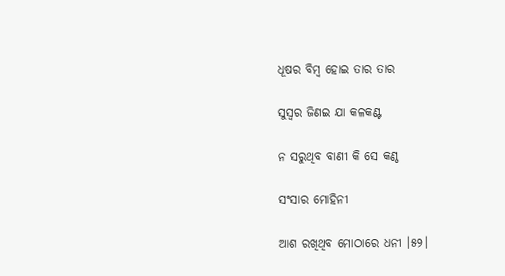ଧୂଷର ବିମ୍ବ ହୋଇ ତାର ତାର

ସୁସ୍ୱର ଜିଣଇ ଯା କଳକଣ୍ଟ

ନ ସରୁଥିବ ବାଣୀ କି ସେ କଣ୍ଠ

ସଂସାର ମୋହିନୀ

ଆଶ ରଖିଥିବ ମୋଠାରେ ଧନୀ ।୫୨।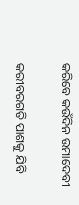କରିବେ କଉଁଦିନ ଉମାଦେବୀ

କରୀବରଗତି ପାଶକୁ ଯିବି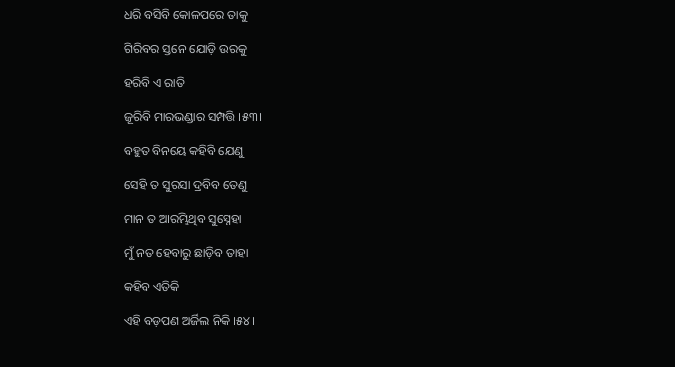ଧରି ବସିବି କୋଳପରେ ତାକୁ

ଗିରିବର ସ୍ତନେ ଯୋଡ଼ି ଉରକୁ

ହରିବି ଏ ରାତି

ଜୂରିବି ମାରଭଣ୍ଡାର ସମ୍ପତ୍ତି ।୫୩।

ବହୁତ ବିନୟେ କହିବି ଯେଣୁ

ସେହି ତ ସୁରସା ଦ୍ରବିବ ତେଣୁ

ମାନ ତ ଆରମ୍ଭିଥିବ ସୁସ୍ନେହା

ମୁଁ ନତ ହେବାରୁ ଛାଡ଼ିବ ତାହା

କହିବ ଏତିକି

ଏହି ବଡ଼ପଣ ଅର୍ଜିଲ ନିକି ।୫୪।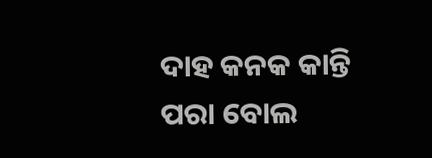ଦାହ କନକ କାନ୍ତି ପରା ବୋଲ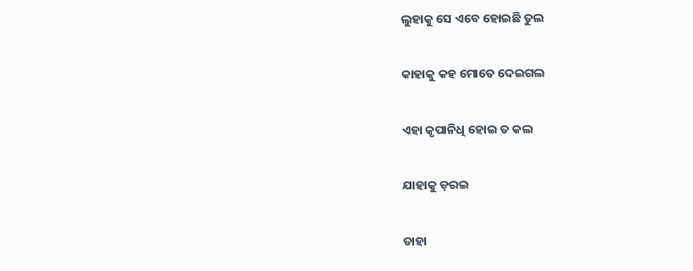ଲୁହାକୁ ସେ ଏବେ ହୋଇଛି ତୁଲ

କାହାକୁ କହ ମୋତେ ଦେଇଗଲ

ଏହା କୃପାନିଧି ହୋଇ ତ କଲ

ଯାହାକୁ ଡ଼ରଇ

ତାହା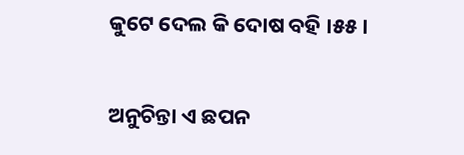କୁଟେ ଦେଲ କି ଦୋଷ ବହି ।୫୫।

ଅନୁଚିନ୍ତା ଏ ଛପନ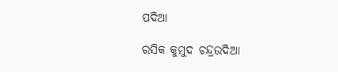ପଦିଆ

ରସିକ କୁମୁଦ ଚନ୍ଦ୍ରଉଦିଆ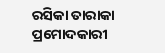ରସିକା ତାରାକା ପ୍ରମୋଦକାରୀ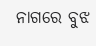ନାଗରେ ବୁଝ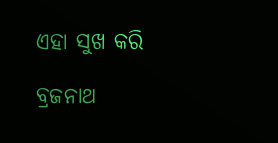ଏହା ସୁଖ କରି

ବ୍ରଜନାଥ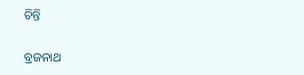ଚିନ୍ତି

ବ୍ରଜନାଥ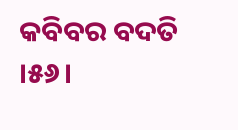କବିବର ବଦତି ।୫୬।